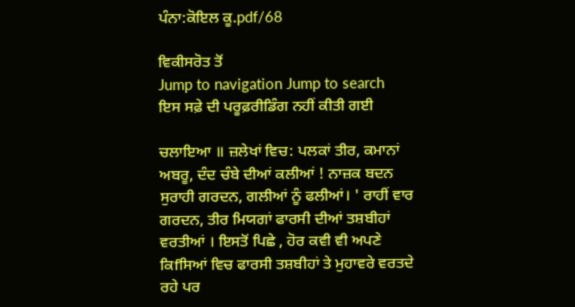ਪੰਨਾ:ਕੋਇਲ ਕੂ.pdf/68

ਵਿਕੀਸਰੋਤ ਤੋਂ
Jump to navigation Jump to search
ਇਸ ਸਫ਼ੇ ਦੀ ਪਰੂਫ਼ਰੀਡਿੰਗ ਨਹੀਂ ਕੀਤੀ ਗਈ

ਚਲਾਇਆ ॥ ਜ਼ਲੇਖਾਂ ਵਿਚ: ਪਲਕਾਂ ਤੀਰ, ਕਮਾਨਾਂ ਅਬਰੂ, ਦੰਦ ਚੰਬੇ ਦੀਆਂ ਕਲੀਆਂ ! ਨਾਜ਼ਕ ਬਦਨ ਸੁਰਾਹੀ ਗਰਦਨ, ਗਲੀਆਂ ਨੂੰ ਫਲੀਆਂ। ' ਰਾਹੀਂ ਵਾਰ ਗਰਦਨ, ਤੀਰ ਮਿਯਗਾਂ ਫਾਰਸੀ ਦੀਆਂ ਤਸ਼ਬੀਹਾਂ ਵਰਤੀਆਂ । ਇਸਤੋਂ ਪਿਛੇ , ਹੋਰ ਕਵੀ ਵੀ ਅਪਣੇ ਕਿfਸਿਆਂ ਵਿਚ ਫਾਰਸੀ ਤਸ਼ਬੀਹਾਂ ਤੇ ਮੁਹਾਵਰੇ ਵਰਤਦੇ ਰਹੇ ਪਰ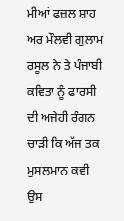ਮੀਆਂ ਫਜ਼ਲ ਸ਼ਾਹ ਅਰ ਮੌਲਵੀ ਗੁਲਾਮ ਰਸੂਲ ਨੇ ਤੇ ਪੰਜਾਬੀ ਕਵਿਤਾ ਨੂੰ ਫਾਰਸੀ ਦੀ ਅਜੇਹੀ ਰੰਗਨ ਚਾੜੀ ਕਿ ਅੱਜ ਤਕ ਮੁਸਲਮਾਨ ਕਵੀ ਉਸ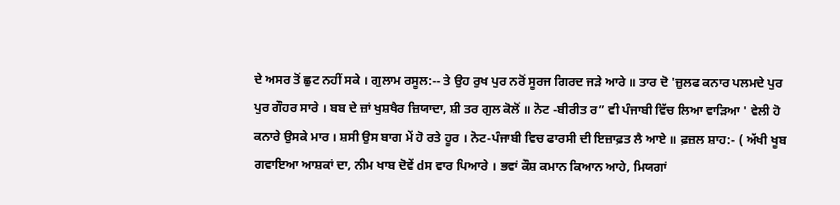ਦੇ ਅਸਰ ਤੋਂ ਛੁਟ ਨਹੀਂ ਸਕੇ । ਗੁਲਾਮ ਰਸੂਲ:-- ਤੇ ਉਹ ਰੁਖ ਪੁਰ ਨਰੋਂ ਸੂਰਜ ਗਿਰਦ ਜੜੇ ਆਰੇ ॥ ਤਾਰ ਦੋ 'ਜ਼ੁਲਫ ਕਨਾਰ ਪਲਮਦੇ ਪੁਰ ਪੁਰ ਗੌਹਰ ਸਾਰੇ । ਬਬ ਦੇ ਜ਼ਾਂ ਖੁਸ਼ਖੈਰ ਜ਼ਿਯਾਦਾ, ਸ਼ੀ ਤਰ ਗੁਲ ਕੋਲੋਂ ॥ ਨੋਟ -ਬੀਰੀਤ ਰ” ਵੀ ਪੰਜਾਬੀ ਵਿੱਚ ਲਿਆ ਵਾੜਿਆ ' ਵੇਲੀ ਹੋ ਕਨਾਰੇ ਉਸਕੇ ਮਾਰ । ਸ਼ਸੀ ਉਸ ਬਾਗ ਮੇਂ ਹੋ ਰਤੇ ਹੂਰ । ਨੋਟ-ਪੰਜਾਬੀ ਵਿਚ ਫਾਰਸੀ ਦੀ ਇਜ਼ਾਫ਼ਤ ਲੈ ਆਏ ॥ ਫ਼ਜ਼ਲ ਸ਼ਾਹ:- ( ਅੱਖੀ ਖੂਬ ਗਵਾਇਆ ਆਸ਼ਕਾਂ ਦਾ, ਨੀਮ ਖਾਬ ਦੋਵੇਂ dਸ ਵਾਰ ਪਿਆਰੇ । ਭਵਾਂ ਕੌਸ਼ ਕਮਾਨ ਕਿਆਨ ਆਹੇ, ਮਿਯਗਾਂ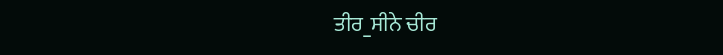ਤੀਰ_ਸੀਨੇ ਚੀਰ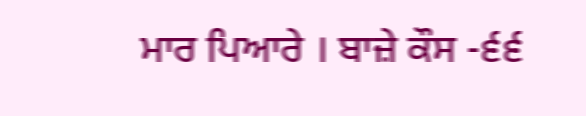ਮਾਰ ਪਿਆਰੇ । ਬਾਜ਼ੇ ਕੌਸ -੬੬